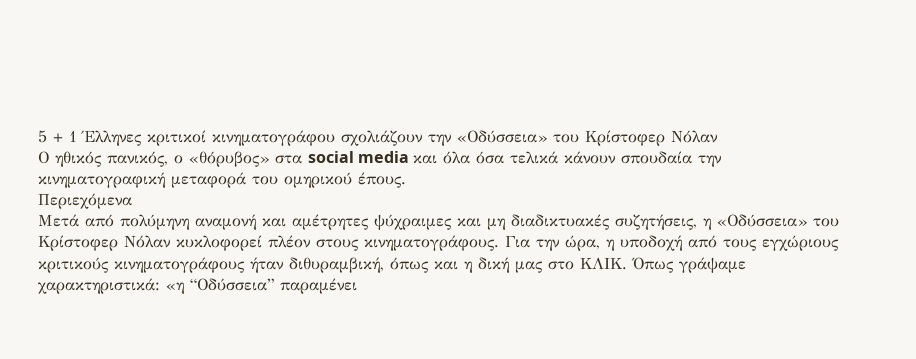5 + 1 Έλληνες κριτικοί κινηματογράφου σχολιάζουν την «Οδύσσεια» του Κρίστοφερ Νόλαν
Ο ηθικός πανικός, ο «θόρυβος» στα social media και όλα όσα τελικά κάνουν σπουδαία την κινηματογραφική μεταφορά του ομηρικού έπους.
Περιεχόμενα
Μετά από πολύμηνη αναμονή και αμέτρητες ψύχραιμες και μη διαδικτυακές συζητήσεις, η «Οδύσσεια» του Κρίστοφερ Νόλαν κυκλοφορεί πλέον στους κινηματογράφους. Για την ώρα, η υποδοχή από τους εγχώριους κριτικούς κινηματογράφους ήταν διθυραμβική, όπως και η δική μας στο ΚΛΙΚ. Όπως γράψαμε χαρακτηριστικά: «η “Οδύσσεια” παραμένει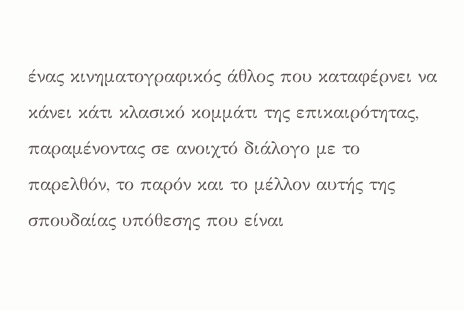ένας κινηματογραφικός άθλος που καταφέρνει να κάνει κάτι κλασικό κομμάτι της επικαιρότητας, παραμένοντας σε ανοιχτό διάλογο με το παρελθόν, το παρόν και το μέλλον αυτής της σπουδαίας υπόθεσης που είναι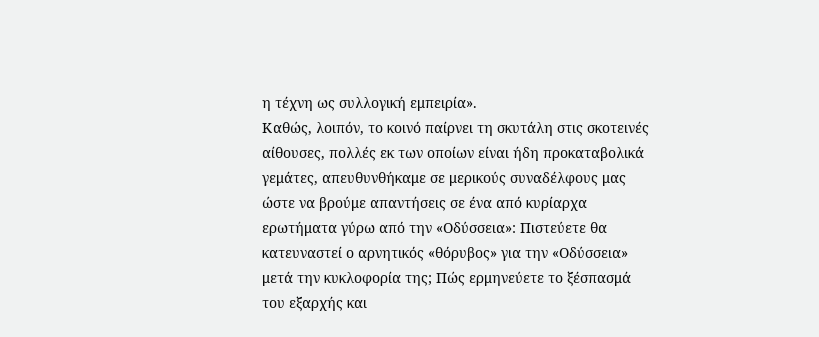η τέχνη ως συλλογική εμπειρία».
Καθώς, λοιπόν, το κοινό παίρνει τη σκυτάλη στις σκοτεινές αίθουσες, πολλές εκ των οποίων είναι ήδη προκαταβολικά γεμάτες, απευθυνθήκαμε σε μερικούς συναδέλφους μας ώστε να βρούμε απαντήσεις σε ένα από κυρίαρχα ερωτήματα γύρω από την «Οδύσσεια»: Πιστεύετε θα κατευναστεί ο αρνητικός «θόρυβος» για την «Οδύσσεια» μετά την κυκλοφορία της; Πώς ερμηνεύετε το ξέσπασμά του εξαρχής και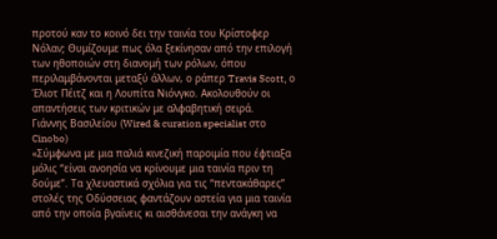προτού καν το κοινό δει την ταινία του Κρίστοφερ Νόλαν; Θυμίζουμε πως όλα ξεκίνησαν από την επιλογή των ηθοποιών στη διανομή των ρόλων, όπου περιλαμβάνονται μεταξύ άλλων, ο ράπερ Travis Scott, ο Έλιοτ Πέιτζ και η Λουπίτα Νιόνγκο. Ακολουθούν οι απαντήσεις των κριτικών με αλφαβητική σειρά.
Γιάννης Βασιλείου (Wired & curation specialist στο Cinobo)
«Σύμφωνα με μια παλιά κινεζική παροιμία που έφτιαξα μόλις “είναι ανοησία να κρίνουμε μια ταινία πριν τη δούμε”. Τα χλευαστικά σχόλια για τις “πεντακάθαρες” στολές της Οδύσσειας φαντάζουν αστεία για μια ταινία από την οποία βγαίνεις κι αισθάνεσαι την ανάγκη να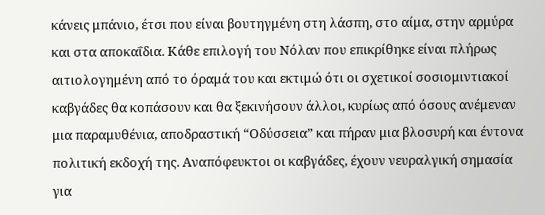κάνεις μπάνιο, έτσι που είναι βουτηγμένη στη λάσπη, στο αίμα, στην αρμύρα και στα αποκαΐδια. Κάθε επιλογή του Νόλαν που επικρίθηκε είναι πλήρως αιτιολογημένη από το όραμά του και εκτιμώ ότι οι σχετικοί σοσιομιντιακοί καβγάδες θα κοπάσουν και θα ξεκινήσουν άλλοι, κυρίως από όσους ανέμεναν μια παραμυθένια, αποδραστική “Οδύσσεια” και πήραν μια βλοσυρή και έντονα πολιτική εκδοχή της. Αναπόφευκτοι οι καβγάδες, έχουν νευραλγική σημασία για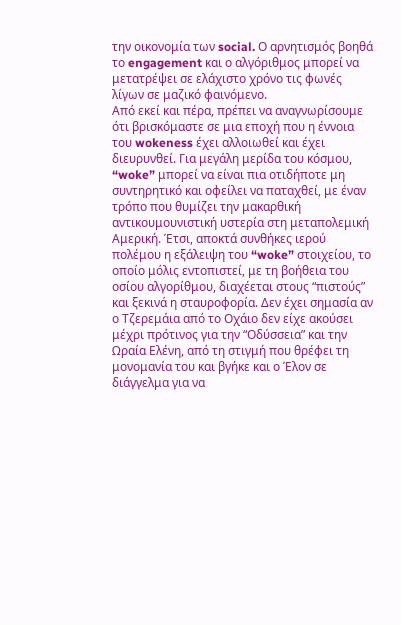την οικονομία των social. Ο αρνητισμός βοηθά το engagement και ο αλγόριθμος μπορεί να μετατρέψει σε ελάχιστο χρόνο τις φωνές λίγων σε μαζικό φαινόμενο.
Από εκεί και πέρα, πρέπει να αναγνωρίσουμε ότι βρισκόμαστε σε μια εποχή που η έννοια του wokeness έχει αλλοιωθεί και έχει διευρυνθεί. Για μεγάλη μερίδα του κόσμου, “woke” μπορεί να είναι πια οτιδήποτε μη συντηρητικό και οφείλει να παταχθεί, με έναν τρόπο που θυμίζει την μακαρθική αντικουμουνιστική υστερία στη μεταπολεμική Αμερική. Έτσι, αποκτά συνθήκες ιερού πολέμου η εξάλειψη του “woke” στοιχείου, το οποίο μόλις εντοπιστεί, με τη βοήθεια του οσίου αλγορίθμου, διαχέεται στους “πιστούς” και ξεκινά η σταυροφορία. Δεν έχει σημασία αν ο Τζερεμάια από το Οχάιο δεν είχε ακούσει μέχρι πρότινος για την “Οδύσσεια” και την Ωραία Ελένη, από τη στιγμή που θρέφει τη μονομανία του και βγήκε και ο Έλον σε διάγγελμα για να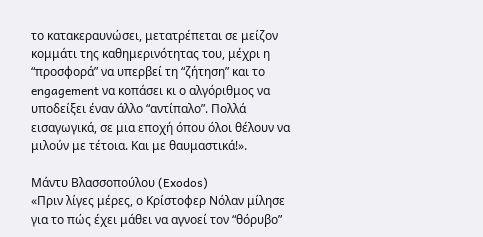το κατακεραυνώσει, μετατρέπεται σε μείζον κομμάτι της καθημερινότητας του, μέχρι η “προσφορά” να υπερβεί τη “ζήτηση” και το engagement να κοπάσει κι ο αλγόριθμος να υποδείξει έναν άλλο “αντίπαλο”. Πολλά εισαγωγικά, σε μια εποχή όπου όλοι θέλουν να μιλούν με τέτοια. Και με θαυμαστικά!».

Μάντυ Βλασσοπούλου (Exodos)
«Πριν λίγες μέρες, ο Κρίστοφερ Νόλαν μίλησε για το πώς έχει μάθει να αγνοεί τον “θόρυβο”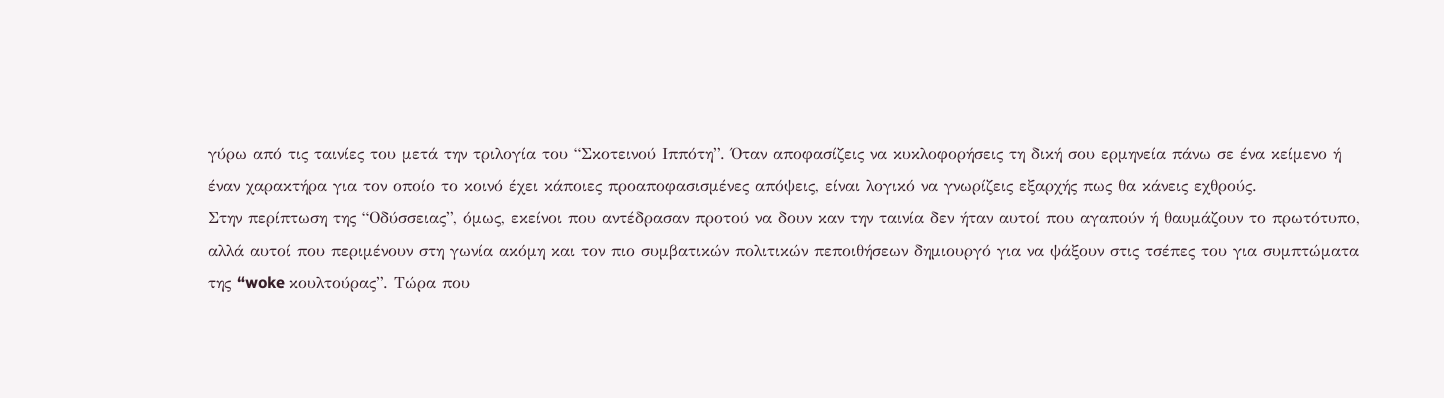γύρω από τις ταινίες του μετά την τριλογία του “Σκοτεινού Ιππότη”. Όταν αποφασίζεις να κυκλοφορήσεις τη δική σου ερμηνεία πάνω σε ένα κείμενο ή έναν χαρακτήρα για τον οποίο το κοινό έχει κάποιες προαποφασισμένες απόψεις, είναι λογικό να γνωρίζεις εξαρχής πως θα κάνεις εχθρούς.
Στην περίπτωση της “Οδύσσειας”, όμως, εκείνοι που αντέδρασαν προτού να δουν καν την ταινία δεν ήταν αυτοί που αγαπούν ή θαυμάζουν το πρωτότυπο, αλλά αυτοί που περιμένουν στη γωνία ακόμη και τον πιο συμβατικών πολιτικών πεποιθήσεων δημιουργό για να ψάξουν στις τσέπες του για συμπτώματα της “woke κουλτούρας”. Τώρα που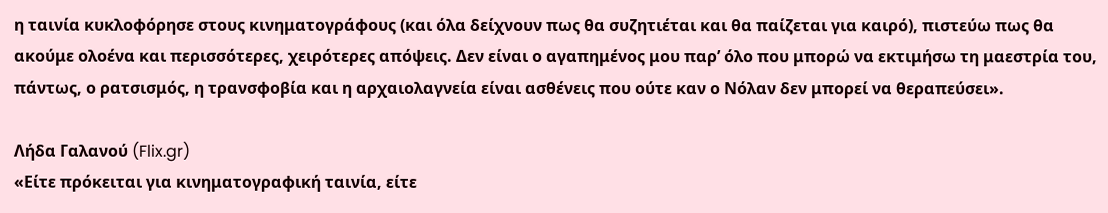η ταινία κυκλοφόρησε στους κινηματογράφους (και όλα δείχνουν πως θα συζητιέται και θα παίζεται για καιρό), πιστεύω πως θα ακούμε ολοένα και περισσότερες, χειρότερες απόψεις. Δεν είναι ο αγαπημένος μου παρ’ όλο που μπορώ να εκτιμήσω τη μαεστρία του, πάντως, ο ρατσισμός, η τρανσφοβία και η αρχαιολαγνεία είναι ασθένεις που ούτε καν ο Νόλαν δεν μπορεί να θεραπεύσει».

Λήδα Γαλανού (Flix.gr)
«Είτε πρόκειται για κινηματογραφική ταινία, είτε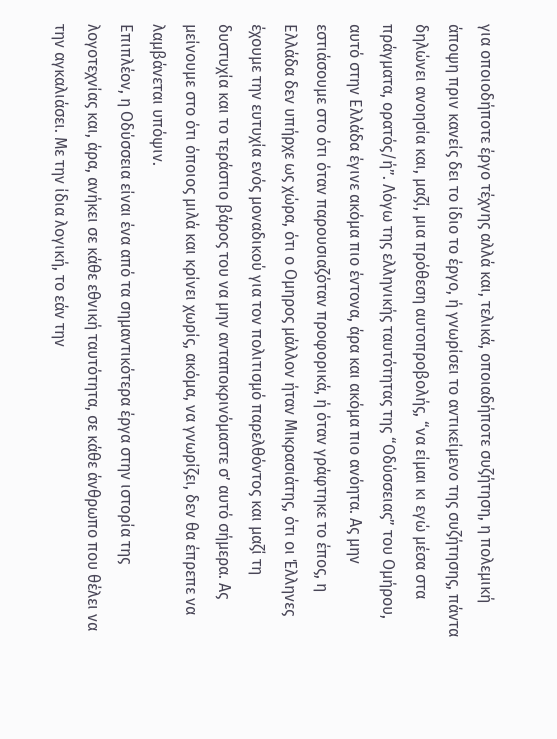για οποιοδήποτε έργο τέχνης αλλά και, τελικά, οποιαδήποτε συζήτηση, η πολεμική άποψη πριν κανείς δει το ίδιο το έργο, ή γνωρίσει το αντικείμενο της συζήτησης, πάντα δηλώνει ανοησία και, μαζί, μια πρόθεση αυτοπροβολής, “να είμαι κι εγώ μέσα στα πράγματα, ορατός/ή”. Λόγω της ελληνικής ταυτότητας της “Οδύσσειας” του Ομήρου, αυτό στην Ελλάδα έγινε ακόμα πιο έντονα, άρα και ακόμα πιο ανόητα. Ας μην εστιάσουμε στο ότι όταν παρουσιαζόταν προφορικά, ή όταν γράφτηκε το έπος, η Ελλάδα δεν υπήρχε ως χώρα, ότι ο Ομηρος μάλλον ήταν Μικρασιάτης, ότι οι Έλληνες έχουμε την ευτυχία ενός μοναδικού για τον πολιτισμό παρελθόντος και μαζί τη δυστυχία και το τεράστιο βάρος του να μην ανταποκρινόμαστε σ’ αυτό σήμερα. Ας μείνουμε στο ότι όποιος μιλά και κρίνει χωρίς, ακόμα, να γνωρίζει, δεν θα έπρεπε να λαμβάνεται υπόψιν.
Επιπλέον, η Οδύσσεια είναι ένα από τα σημαντικότερα έργα στην ιστορία της λογοτεχνίας και, άρα, ανήκει σε κάθε εθνική ταυτότητα, σε κάθε άνθρωπο που θέλει να την αγκαλιάσει. Με την ίδια λογική, το εάν την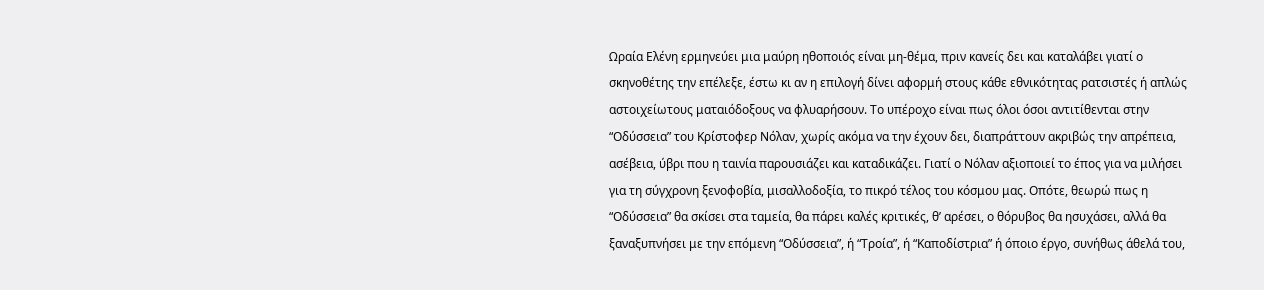Ωραία Ελένη ερμηνεύει μια μαύρη ηθοποιός είναι μη-θέμα, πριν κανείς δει και καταλάβει γιατί ο σκηνοθέτης την επέλεξε, έστω κι αν η επιλογή δίνει αφορμή στους κάθε εθνικότητας ρατσιστές ή απλώς αστοιχείωτους ματαιόδοξους να φλυαρήσουν. Το υπέροχο είναι πως όλοι όσοι αντιτίθενται στην “Οδύσσεια” του Κρίστοφερ Νόλαν, χωρίς ακόμα να την έχουν δει, διαπράττουν ακριβώς την απρέπεια, ασέβεια, ύβρι που η ταινία παρουσιάζει και καταδικάζει. Γιατί ο Νόλαν αξιοποιεί το έπος για να μιλήσει για τη σύγχρονη ξενοφοβία, μισαλλοδοξία, το πικρό τέλος του κόσμου μας. Οπότε, θεωρώ πως η “Οδύσσεια” θα σκίσει στα ταμεία, θα πάρει καλές κριτικές, θ’ αρέσει, ο θόρυβος θα ησυχάσει, αλλά θα ξαναξυπνήσει με την επόμενη “Οδύσσεια”, ή “Τροία”, ή “Καποδίστρια” ή όποιο έργο, συνήθως άθελά του,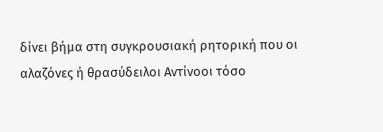δίνει βήμα στη συγκρουσιακή ρητορική που οι αλαζόνες ή θρασύδειλοι Αντίνοοι τόσο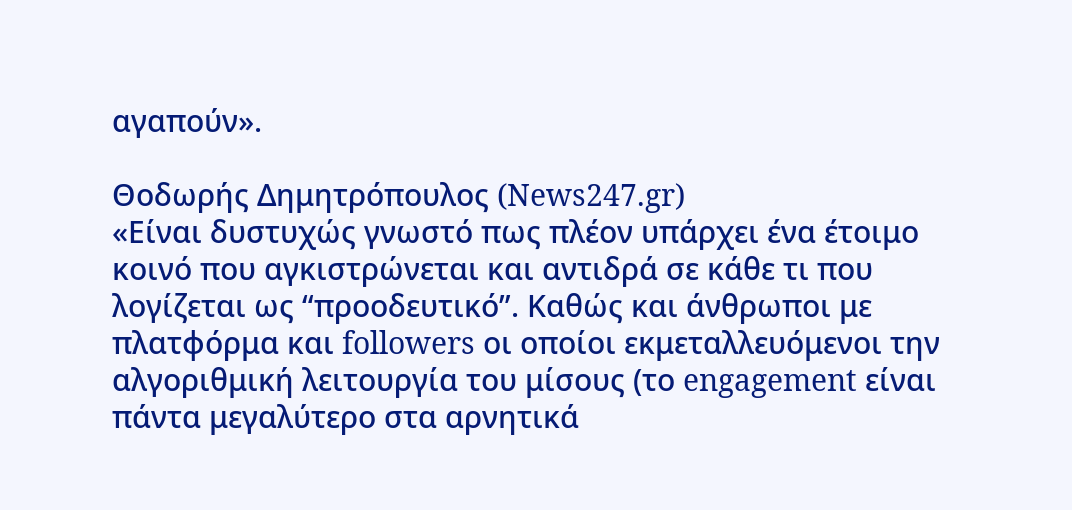αγαπούν».

Θοδωρής Δημητρόπουλος (News247.gr)
«Είναι δυστυχώς γνωστό πως πλέον υπάρχει ένα έτοιμο κοινό που αγκιστρώνεται και αντιδρά σε κάθε τι που λογίζεται ως “προοδευτικό”. Καθώς και άνθρωποι με πλατφόρμα και followers οι οποίοι εκμεταλλευόμενοι την αλγοριθμική λειτουργία του μίσους (το engagement είναι πάντα μεγαλύτερο στα αρνητικά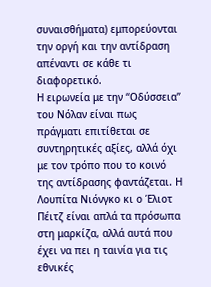συναισθήματα) εμπορεύονται την οργή και την αντίδραση απέναντι σε κάθε τι διαφορετικό.
Η ειρωνεία με την “Οδύσσεια” του Νόλαν είναι πως πράγματι επιτίθεται σε συντηρητικές αξίες, αλλά όχι με τον τρόπο που το κοινό της αντίδρασης φαντάζεται. Η Λουπίτα Νιόνγκο κι ο Έλιοτ Πέιτζ είναι απλά τα πρόσωπα στη μαρκίζα, αλλά αυτά που έχει να πει η ταινία για τις εθνικές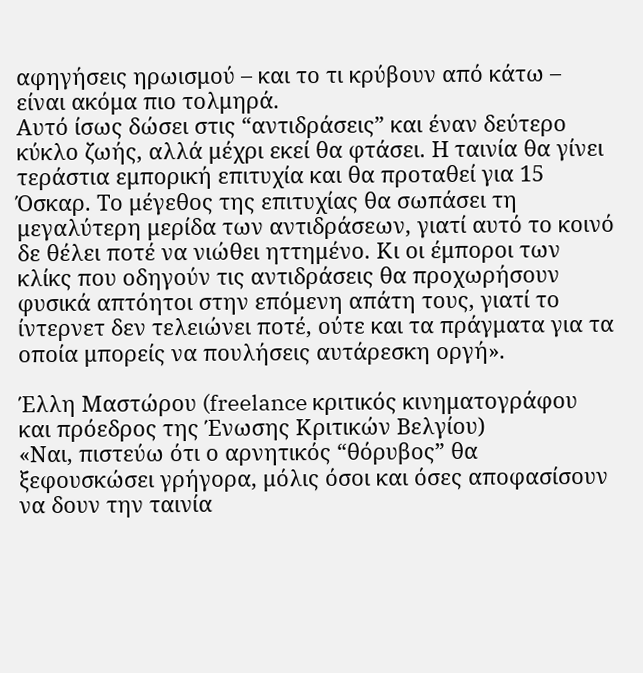αφηγήσεις ηρωισμού – και το τι κρύβουν από κάτω – είναι ακόμα πιο τολμηρά.
Αυτό ίσως δώσει στις “αντιδράσεις” και έναν δεύτερο κύκλο ζωής, αλλά μέχρι εκεί θα φτάσει. Η ταινία θα γίνει τεράστια εμπορική επιτυχία και θα προταθεί για 15 Όσκαρ. Το μέγεθος της επιτυχίας θα σωπάσει τη μεγαλύτερη μερίδα των αντιδράσεων, γιατί αυτό το κοινό δε θέλει ποτέ να νιώθει ηττημένο. Κι οι έμποροι των κλίκς που οδηγούν τις αντιδράσεις θα προχωρήσουν φυσικά απτόητοι στην επόμενη απάτη τους, γιατί το ίντερνετ δεν τελειώνει ποτέ, ούτε και τα πράγματα για τα οποία μπορείς να πουλήσεις αυτάρεσκη οργή».

Έλλη Μαστώρου (freelance κριτικός κινηματογράφου και πρόεδρος της Ένωσης Κριτικών Βελγίου)
«Ναι, πιστεύω ότι ο αρνητικός “θόρυβος” θα ξεφουσκώσει γρήγορα, μόλις όσοι και όσες αποφασίσουν να δουν την ταινία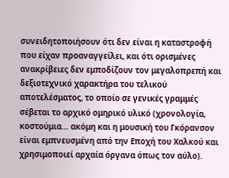συνειδητοποιήσουν ότι δεν είναι η καταστροφή που είχαν προαναγγείλει, και ότι ορισμένες ανακρίβειες δεν εμποδίζουν τον μεγαλοπρεπή και δεξιοτεχνικό χαρακτήρα του τελικού αποτελέσματος, το οποίο σε γενικές γραμμές σέβεται το αρχικό ομηρικό υλικό (χρονολογία, κοστούμια… ακόμη και η μουσική του Γκόρανσον είναι εμπνευσμένη από την Εποχή του Χαλκού και χρησιμοποιεί αρχαία όργανα όπως τον αύλο).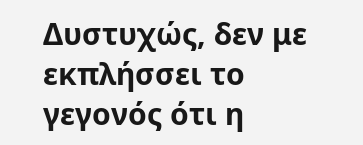Δυστυχώς, δεν με εκπλήσσει το γεγονός ότι η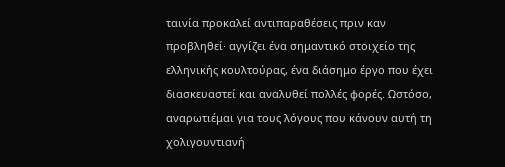ταινία προκαλεί αντιπαραθέσεις πριν καν προβληθεί· αγγίζει ένα σημαντικό στοιχείο της ελληνικής κουλτούρας, ένα διάσημο έργο που έχει διασκευαστεί και αναλυθεί πολλές φορές. Ωστόσο, αναρωτιέμαι για τους λόγους που κάνουν αυτή τη χολιγουντιανή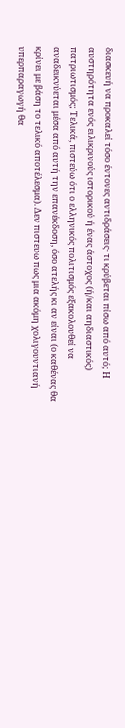διασκευή να προκαλεί τόσο έντονες αντιδράσεις· τι κρύβεται πίσω από αυτό; Η αυστηρότητα ενός ειλικρινούς ιστορικού ή ένας άστοχος (ή/και αηδιαστικός) πατριωτισμός; Τελικά, πιστεύω ότι ο ελληνικός πολιτισμός εξακολουθεί να αναδεικνύεται μέσα από αυτή την επανέκδοση, όσο ατελής κι αν είναι (ο καθένας θα κρίνει με βάση το τελικό αποτέλεσμα). Δεν πιστευω πως μια ακόμη χολιγουντιανή υπερπαραγωγή θα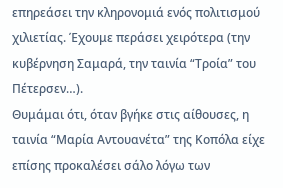επηρεάσει την κληρονομιά ενός πολιτισμού χιλιετίας. Έχουμε περάσει χειρότερα (την κυβέρνηση Σαμαρά, την ταινία “Τροία” του Πέτερσεν…).
Θυμάμαι ότι, όταν βγήκε στις αίθουσες, η ταινία “Μαρία Αντουανέτα” της Κοπόλα είχε επίσης προκαλέσει σάλο λόγω των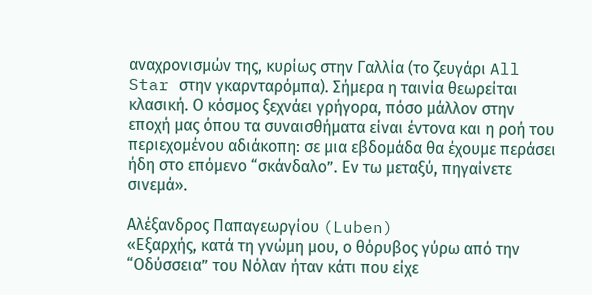αναχρονισμών της, κυρίως στην Γαλλία (το ζευγάρι All Star στην γκαρνταρόμπα). Σήμερα η ταινία θεωρείται κλασική. Ο κόσμος ξεχνάει γρήγορα, πόσο μάλλον στην εποχή μας όπου τα συναισθήματα είναι έντονα και η ροή του περιεχομένου αδιάκοπη: σε μια εβδομάδα θα έχουμε περάσει ήδη στο επόμενο “σκάνδαλο”. Εν τω μεταξύ, πηγαίνετε σινεμά».

Αλέξανδρος Παπαγεωργίου (Luben)
«Εξαρχής, κατά τη γνώμη μου, ο θόρυβος γύρω από την “Οδύσσεια” του Νόλαν ήταν κάτι που είχε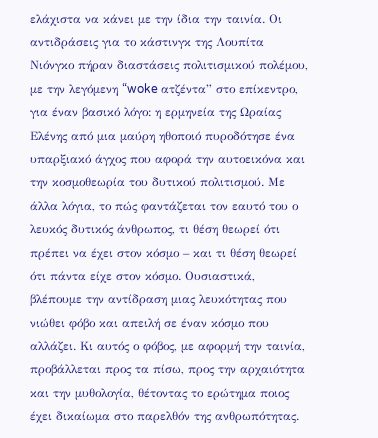ελάχιστα να κάνει με την ίδια την ταινία. Οι αντιδράσεις για το κάστινγκ της Λουπίτα Νιόνγκο πήραν διαστάσεις πολιτισμικού πολέμου, με την λεγόμενη “woke ατζέντα” στο επίκεντρο, για έναν βασικό λόγο: η ερμηνεία της Ωραίας Ελένης από μια μαύρη ηθοποιό πυροδότησε ένα υπαρξιακό άγχος που αφορά την αυτοεικόνα και την κοσμοθεωρία του δυτικού πολιτισμού. Με άλλα λόγια, το πώς φαντάζεται τον εαυτό του ο λευκός δυτικός άνθρωπος, τι θέση θεωρεί ότι πρέπει να έχει στον κόσμο – και τι θέση θεωρεί ότι πάντα είχε στον κόσμο. Ουσιαστικά, βλέπουμε την αντίδραση μιας λευκότητας που νιώθει φόβο και απειλή σε έναν κόσμο που αλλάζει. Κι αυτός ο φόβος, με αφορμή την ταινία, προβάλλεται προς τα πίσω, προς την αρχαιότητα και την μυθολογία, θέτοντας το ερώτημα ποιος έχει δικαίωμα στο παρελθόν της ανθρωπότητας.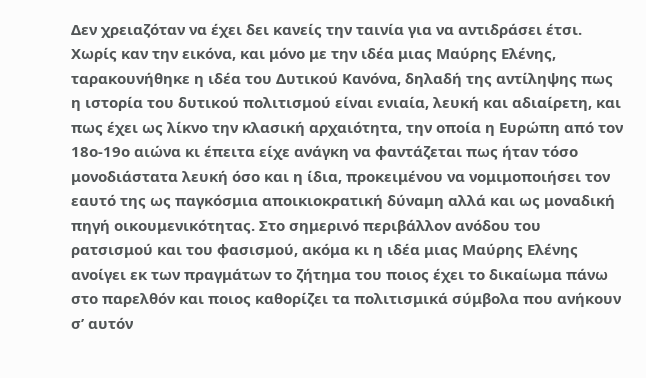Δεν χρειαζόταν να έχει δει κανείς την ταινία για να αντιδράσει έτσι. Χωρίς καν την εικόνα, και μόνο με την ιδέα μιας Μαύρης Ελένης, ταρακουνήθηκε η ιδέα του Δυτικού Κανόνα, δηλαδή της αντίληψης πως η ιστορία του δυτικού πολιτισμού είναι ενιαία, λευκή και αδιαίρετη, και πως έχει ως λίκνο την κλασική αρχαιότητα, την οποία η Ευρώπη από τον 18ο-19ο αιώνα κι έπειτα είχε ανάγκη να φαντάζεται πως ήταν τόσο μονοδιάστατα λευκή όσο και η ίδια, προκειμένου να νομιμοποιήσει τον εαυτό της ως παγκόσμια αποικιοκρατική δύναμη αλλά και ως μοναδική πηγή οικουμενικότητας. Στο σημερινό περιβάλλον ανόδου του ρατσισμού και του φασισμού, ακόμα κι η ιδέα μιας Μαύρης Ελένης ανοίγει εκ των πραγμάτων το ζήτημα του ποιος έχει το δικαίωμα πάνω στο παρελθόν και ποιος καθορίζει τα πολιτισμικά σύμβολα που ανήκουν σ’ αυτόν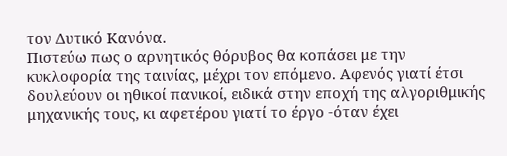τον Δυτικό Κανόνα.
Πιστεύω πως ο αρνητικός θόρυβος θα κοπάσει με την κυκλοφορία της ταινίας, μέχρι τον επόμενο. Αφενός γιατί έτσι δουλεύουν οι ηθικοί πανικοί, ειδικά στην εποχή της αλγοριθμικής μηχανικής τους, κι αφετέρου γιατί το έργο -όταν έχει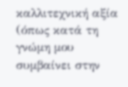καλλιτεχνική αξία (όπως κατά τη γνώμη μου συμβαίνει στην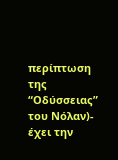περίπτωση της “Οδύσσειας” του Νόλαν)- έχει την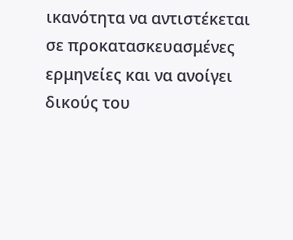ικανότητα να αντιστέκεται σε προκατασκευασμένες ερμηνείες και να ανοίγει δικούς του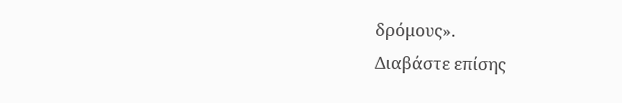δρόμους».
Διαβάστε επίσης